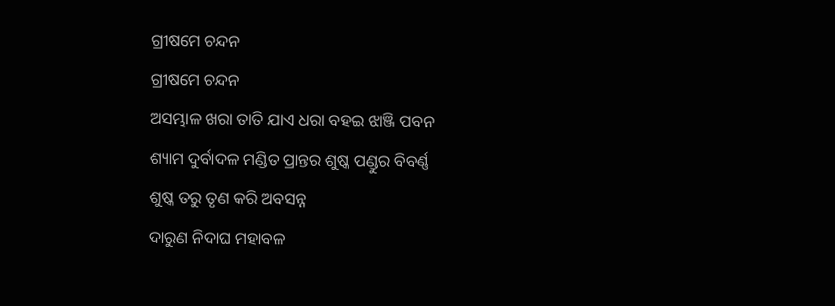ଗ୍ରୀଷମେ ଚନ୍ଦନ
ଗ୍ରୀଷମେ ଚନ୍ଦନ
ଅସମ୍ଭାଳ ଖରା ତାତି ଯାଏ ଧରା ବହଇ ଝାଞ୍ଜି ପବନ
ଶ୍ୟାମ ଦୁର୍ବାଦଳ ମଣ୍ଡିତ ପ୍ରାନ୍ତର ଶୁଷ୍କ ପଣ୍ଡୁର ବିବର୍ଣ୍ଣ
ଶୁଷ୍କ ତରୁ ତୃଣ କରି ଅବସନ୍ନ
ଦାରୁଣ ନିଦାଘ ମହାବଳ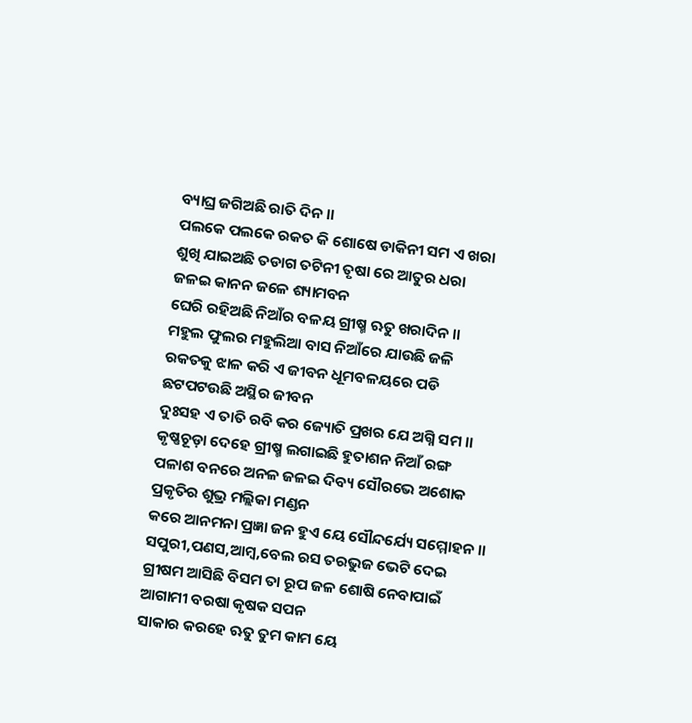ବ୍ୟାଘ୍ର ଜଗିଅଛି ରାତି ଦିନ ।।
ପଲକେ ପଲକେ ରକତ କି ଶୋଷେ ଡାକିନୀ ସମ ଏ ଖରା
ଶୁଖି ଯାଇଅଛି ତଡାଗ ତଟିନୀ ତୃଷା ରେ ଆତୁର ଧରା
ଜଳଇ କାନନ ଜଳେ ଶ୍ୟାମବନ
ଘେରି ରହିଅଛି ନିଆଁର ବଳୟ ଗ୍ରୀଷ୍ମ ଋତୁ ଖରାଦିନ ।।
ମହୁଲ ଫୁଲର ମହୁଲିଆ ବାସ ନିଆଁରେ ଯାଉଛି ଜଳି
ରକତକୁ ଝାଳ କରି ଏ ଜୀବନ ଧୂମବଳୟରେ ପଡି
ଛଟପଟଉଛି ଅସ୍ଥିର ଜୀବନ
ଦୁଃସହ ଏ ତାତି ରବି କର ଜ୍ୟୋତି ପ୍ରଖର ଯେ ଅଗ୍ନି ସମ ।।
କୃଷ୍ଣଚୂଡ଼ା ଦେହେ ଗ୍ରୀଷ୍ମ ଲଗାଇଛି ହୁତାଶନ ନିଆଁ ରଙ୍ଗ
ପଳାଶ ବନରେ ଅନଳ ଜଳଇ ଦିବ୍ୟ ସୌରଭେ ଅଶୋକ
ପ୍ରକୃତିର ଶୁଭ୍ର ମଲ୍ଲିକା ମଣ୍ଡନ
କରେ ଆନମନା ପ୍ରଜ୍ଞା ଜନ ହୁଏ ୟେ ସୌନ୍ଦର୍ଯ୍ୟେ ସମ୍ମୋହନ ।।
ସପୁରୀ,ପଣସ,ଆମ୍ବ,ବେଲ ରସ ତରଭୁଜ ଭେଟି ଦେଇ
ଗ୍ରୀଷମ ଆସିଛି ବିସମ ତା ରୂପ ଜଳ ଶୋଷି ନେବାପାଇଁ
ଆଗାମୀ ବରଷା କୃଷକ ସପନ
ସାକାର କରହେ ଋତୁ ତୁମ କାମ ୟେ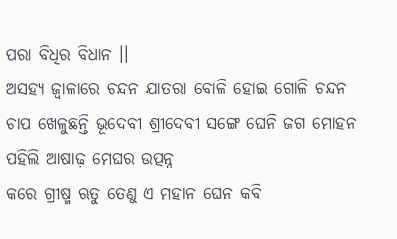ପରା ବିଧିର ବିଧାନ ।।
ଅସହ୍ୟ ଜ୍ଵାଳାରେ ଚନ୍ଦନ ଯାତରା ବୋଳି ହୋଇ ଗୋଳି ଚନ୍ଦନ
ଚାପ ଖେଳୁଛନ୍ତି ଭୂଦେବୀ ଶ୍ରୀଦେବୀ ସଙ୍ଗେ ଘେନି ଜଗ ମୋହନ
ପହିଲି ଆଷାଢ଼ ମେଘର ଉତ୍ପନ୍ନ
କରେ ଗ୍ରୀଷ୍ମ ଋତୁ ତେଣୁ ଏ ମହାନ ଘେନ କବି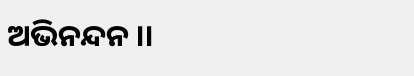ଅଭିନନ୍ଦନ ।।